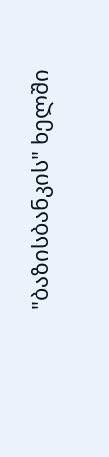"ბაზისბანკის" ხელში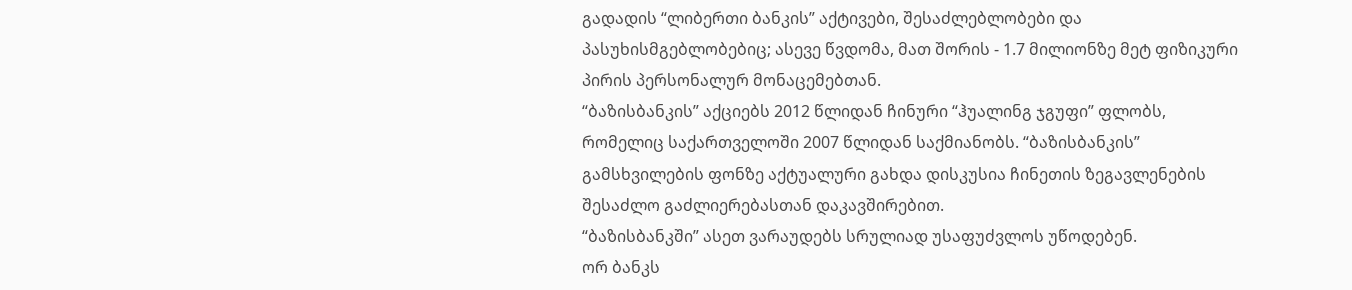გადადის “ლიბერთი ბანკის” აქტივები, შესაძლებლობები და პასუხისმგებლობებიც; ასევე წვდომა, მათ შორის - 1.7 მილიონზე მეტ ფიზიკური პირის პერსონალურ მონაცემებთან.
“ბაზისბანკის” აქციებს 2012 წლიდან ჩინური “ჰუალინგ ჯგუფი” ფლობს, რომელიც საქართველოში 2007 წლიდან საქმიანობს. “ბაზისბანკის” გამსხვილების ფონზე აქტუალური გახდა დისკუსია ჩინეთის ზეგავლენების შესაძლო გაძლიერებასთან დაკავშირებით.
“ბაზისბანკში” ასეთ ვარაუდებს სრულიად უსაფუძვლოს უწოდებენ.
ორ ბანკს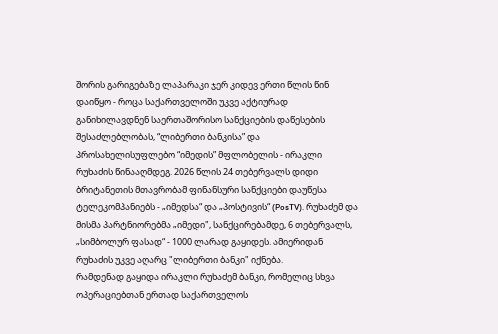შორის გარიგებაზე ლაპარაკი ჯერ კიდევ ერთი წლის წინ დაიწყო - როცა საქართველოში უკვე აქტიურად განიხილავდნენ საერთაშორისო სანქციების დაწესების შესაძლებლობას, “ლიბერთი ბანკისა” და პროსახელისუფლებო “იმედის” მფლობელის - ირაკლი რუხაძის წინააღმდეგ. 2026 წლის 24 თებერვალს დიდი ბრიტანეთის მთავრობამ ფინანსური სანქციები დაუწესა ტელეკომპანიებს - „იმედსა“ და „პოსტივის“ (PosTV). რუხაძემ და მისმა პარტნიორებმა „იმედი", სანქცირებამდე, 6 თებერვალს, „სიმბოლურ ფასად“ - 1000 ლარად გაყიდეს. ამიერიდან რუხაძის უკვე აღარც "ლიბერთი ბანკი" იქნება.
რამდენად გაყიდა ირაკლი რუხაძემ ბანკი, რომელიც სხვა ოპერაციებთან ერთად საქართველოს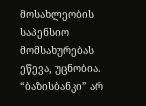მოსახლეობის საპენსიო მომსახურებას ეწევა, უცნობია.
“ბაზისბანკი” არ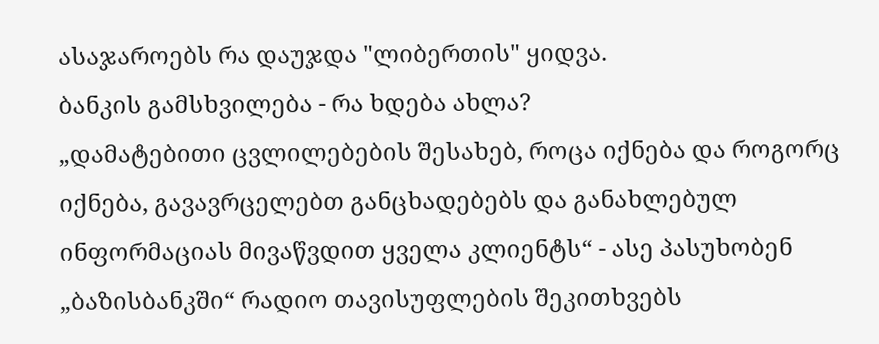ასაჯაროებს რა დაუჯდა "ლიბერთის" ყიდვა.
ბანკის გამსხვილება - რა ხდება ახლა?
„დამატებითი ცვლილებების შესახებ, როცა იქნება და როგორც იქნება, გავავრცელებთ განცხადებებს და განახლებულ ინფორმაციას მივაწვდით ყველა კლიენტს“ - ასე პასუხობენ „ბაზისბანკში“ რადიო თავისუფლების შეკითხვებს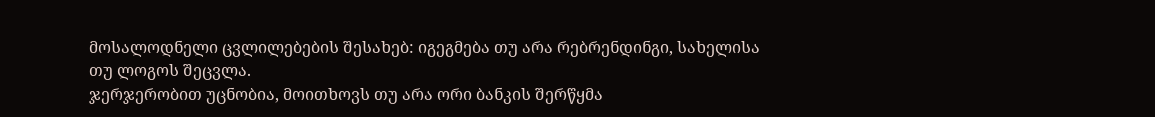მოსალოდნელი ცვლილებების შესახებ: იგეგმება თუ არა რებრენდინგი, სახელისა თუ ლოგოს შეცვლა.
ჯერჯერობით უცნობია, მოითხოვს თუ არა ორი ბანკის შერწყმა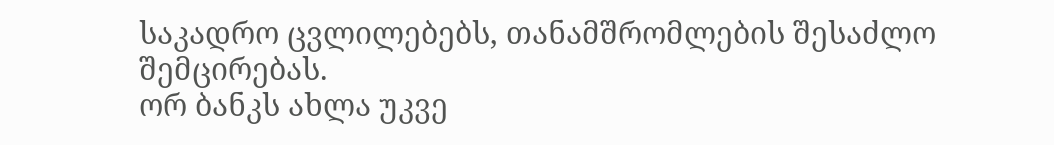საკადრო ცვლილებებს, თანამშრომლების შესაძლო შემცირებას.
ორ ბანკს ახლა უკვე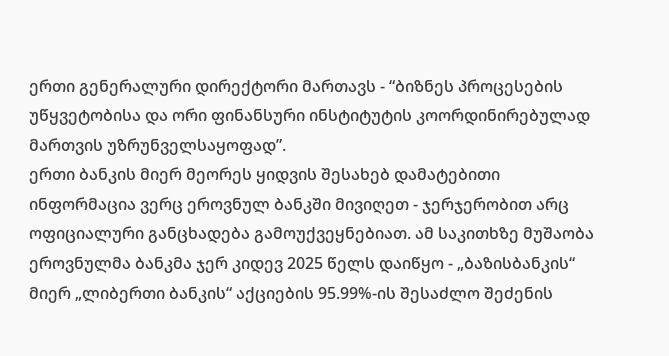ერთი გენერალური დირექტორი მართავს - “ბიზნეს პროცესების უწყვეტობისა და ორი ფინანსური ინსტიტუტის კოორდინირებულად მართვის უზრუნველსაყოფად”.
ერთი ბანკის მიერ მეორეს ყიდვის შესახებ დამატებითი ინფორმაცია ვერც ეროვნულ ბანკში მივიღეთ - ჯერჯერობით არც ოფიციალური განცხადება გამოუქვეყნებიათ. ამ საკითხზე მუშაობა ეროვნულმა ბანკმა ჯერ კიდევ 2025 წელს დაიწყო - „ბაზისბანკის“ მიერ „ლიბერთი ბანკის“ აქციების 95.99%-ის შესაძლო შეძენის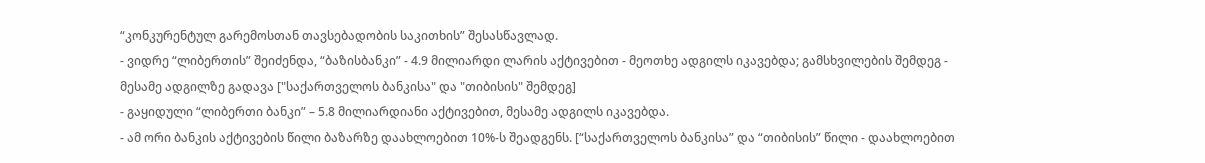“კონკურენტულ გარემოსთან თავსებადობის საკითხის” შესასწავლად.
- ვიდრე “ლიბერთის” შეიძენდა, “ბაზისბანკი” - 4.9 მილიარდი ლარის აქტივებით - მეოთხე ადგილს იკავებდა; გამსხვილების შემდეგ - მესამე ადგილზე გადავა ["საქართველოს ბანკისა" და "თიბისის" შემდეგ]
- გაყიდული “ლიბერთი ბანკი” – 5.8 მილიარდიანი აქტივებით, მესამე ადგილს იკავებდა.
- ამ ორი ბანკის აქტივების წილი ბაზარზე დაახლოებით 10%-ს შეადგენს. [“საქართველოს ბანკისა” და “თიბისის” წილი - დაახლოებით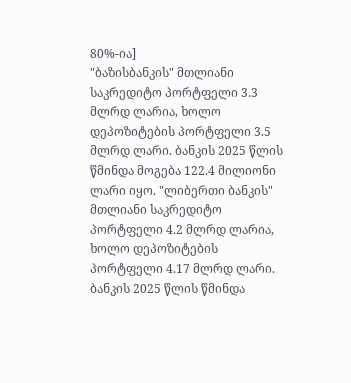80%-ია]
"ბაზისბანკის" მთლიანი საკრედიტო პორტფელი 3.3 მლრდ ლარია, ხოლო დეპოზიტების პორტფელი 3.5 მლრდ ლარი. ბანკის 2025 წლის წმინდა მოგება 122.4 მილიონი ლარი იყო. "ლიბერთი ბანკის" მთლიანი საკრედიტო პორტფელი 4.2 მლრდ ლარია, ხოლო დეპოზიტების პორტფელი 4.17 მლრდ ლარი. ბანკის 2025 წლის წმინდა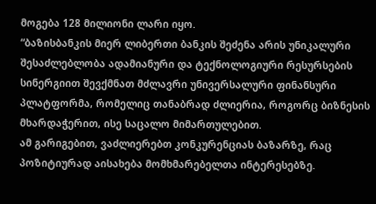მოგება 128 მილიონი ლარი იყო.
“ბაზისბანკის მიერ ლიბერთი ბანკის შეძენა არის უნიკალური შესაძლებლობა ადამიანური და ტექნოლოგიური რესურსების სინერგიით შევქმნათ მძლავრი უნივერსალური ფინანსური პლატფორმა, რომელიც თანაბრად ძლიერია, როგორც ბიზნესის მხარდაჭერით, ისე საცალო მიმართულებით.
ამ გარიგებით, ვაძლიერებთ კონკურენციას ბაზარზე, რაც პოზიტიურად აისახება მომხმარებელთა ინტერესებზე.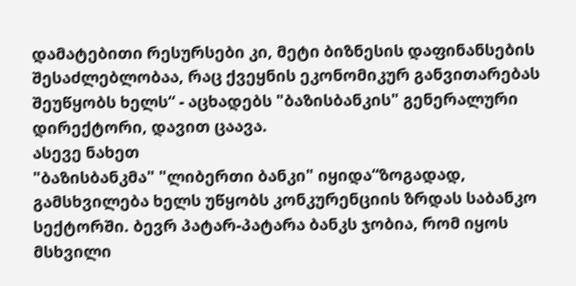დამატებითი რესურსები კი, მეტი ბიზნესის დაფინანსების შესაძლებლობაა, რაც ქვეყნის ეკონომიკურ განვითარებას შეუწყობს ხელს“ - აცხადებს "ბაზისბანკის" გენერალური დირექტორი, დავით ცაავა.
ასევე ნახეთ
"ბაზისბანკმა" "ლიბერთი ბანკი" იყიდა“ზოგადად, გამსხვილება ხელს უწყობს კონკურენციის ზრდას საბანკო სექტორში. ბევრ პატარ-პატარა ბანკს ჯობია, რომ იყოს მსხვილი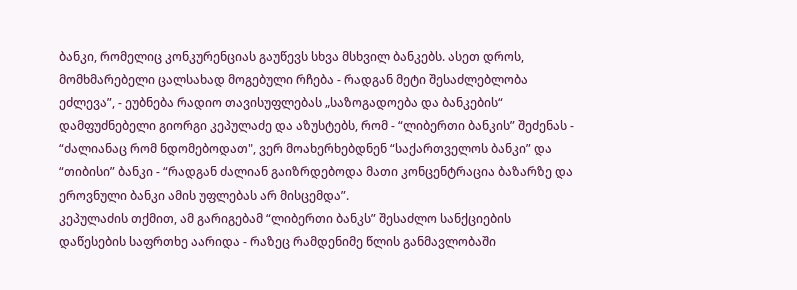ბანკი, რომელიც კონკურენციას გაუწევს სხვა მსხვილ ბანკებს. ასეთ დროს, მომხმარებელი ცალსახად მოგებული რჩება - რადგან მეტი შესაძლებლობა ეძლევა”, - ეუბნება რადიო თავისუფლებას „საზოგადოება და ბანკების“ დამფუძნებელი გიორგი კეპულაძე და აზუსტებს, რომ - “ლიბერთი ბანკის” შეძენას - “ძალიანაც რომ ნდომებოდათ", ვერ მოახერხებდნენ “საქართველოს ბანკი” და “თიბისი” ბანკი - “რადგან ძალიან გაიზრდებოდა მათი კონცენტრაცია ბაზარზე და ეროვნული ბანკი ამის უფლებას არ მისცემდა”.
კეპულაძის თქმით, ამ გარიგებამ “ლიბერთი ბანკს” შესაძლო სანქციების დაწესების საფრთხე აარიდა - რაზეც რამდენიმე წლის განმავლობაში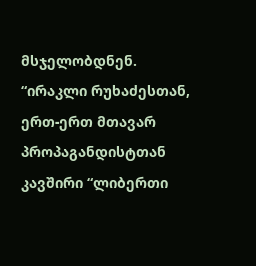მსჯელობდნენ.
“ირაკლი რუხაძესთან, ერთ-ერთ მთავარ პროპაგანდისტთან კავშირი “ლიბერთი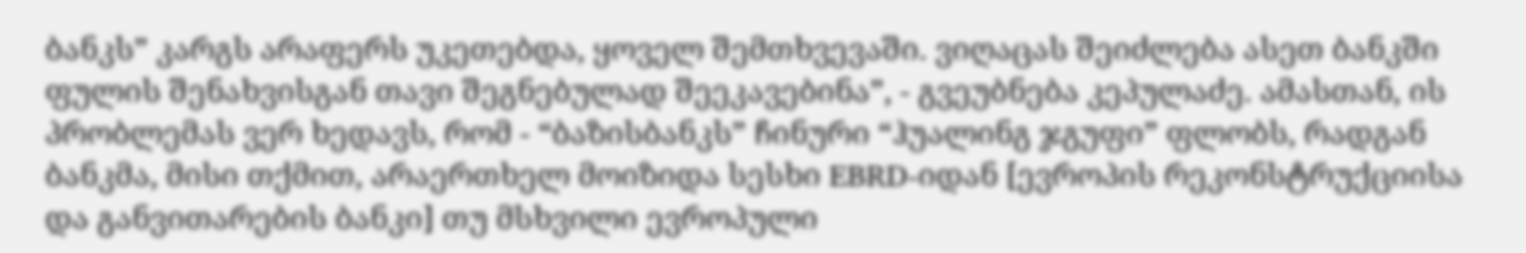ბანკს” კარგს არაფერს უკეთებდა, ყოველ შემთხვევაში. ვიღაცას შეიძლება ასეთ ბანკში ფულის შენახვისგან თავი შეგნებულად შეეკავებინა”, - გვეუბნება კეპულაძე. ამასთან, ის პრობლემას ვერ ხედავს, რომ - “ბაზისბანკს” ჩინური “ჰუალინგ ჯგუფი” ფლობს, რადგან ბანკმა, მისი თქმით, არაერთხელ მოიზიდა სესხი EBRD-იდან [ევროპის რეკონსტრუქციისა და განვითარების ბანკი] თუ მსხვილი ევროპული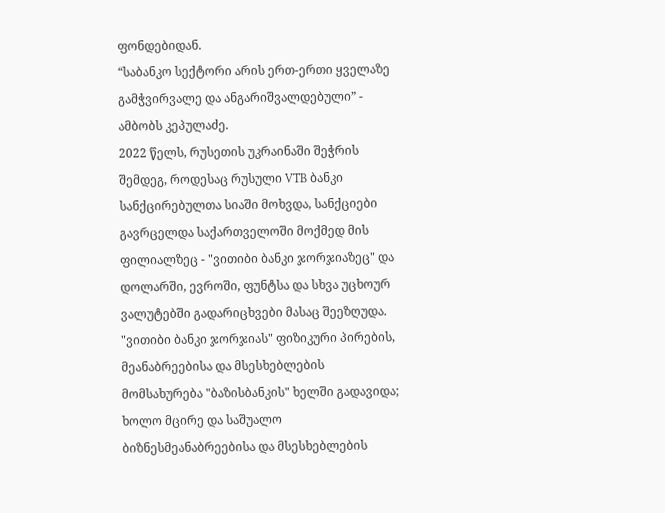ფონდებიდან.
“საბანკო სექტორი არის ერთ-ერთი ყველაზე გამჭვირვალე და ანგარიშვალდებული” - ამბობს კეპულაძე.
2022 წელს, რუსეთის უკრაინაში შეჭრის შემდეგ, როდესაც რუსული VTB ბანკი სანქცირებულთა სიაში მოხვდა, სანქციები გავრცელდა საქართველოში მოქმედ მის ფილიალზეც - "ვითიბი ბანკი ჯორჯიაზეც" და დოლარში, ევროში, ფუნტსა და სხვა უცხოურ ვალუტებში გადარიცხვები მასაც შეეზღუდა. "ვითიბი ბანკი ჯორჯიას" ფიზიკური პირების, მეანაბრეებისა და მსესხებლების მომსახურება "ბაზისბანკის" ხელში გადავიდა; ხოლო მცირე და საშუალო ბიზნესმეანაბრეებისა და მსესხებლების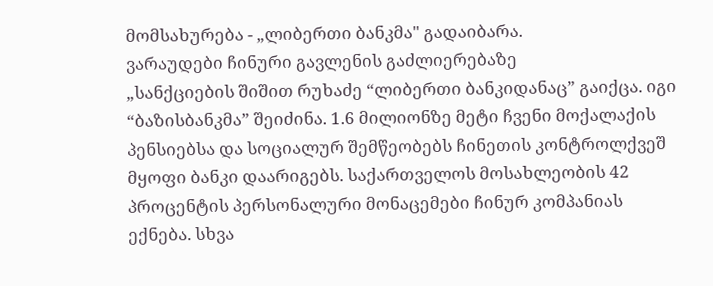მომსახურება - „ლიბერთი ბანკმა" გადაიბარა.
ვარაუდები ჩინური გავლენის გაძლიერებაზე
„სანქციების შიშით რუხაძე “ლიბერთი ბანკიდანაც” გაიქცა. იგი “ბაზისბანკმა” შეიძინა. 1.6 მილიონზე მეტი ჩვენი მოქალაქის პენსიებსა და სოციალურ შემწეობებს ჩინეთის კონტროლქვეშ მყოფი ბანკი დაარიგებს. საქართველოს მოსახლეობის 42 პროცენტის პერსონალური მონაცემები ჩინურ კომპანიას ექნება. სხვა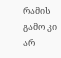რამის გამო კი არ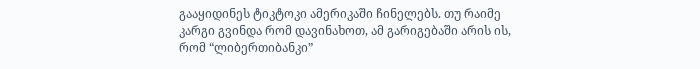გააყიდინეს ტიკტოკი ამერიკაში ჩინელებს. თუ რაიმე კარგი გვინდა რომ დავინახოთ, ამ გარიგებაში არის ის, რომ “ლიბერთიბანკი”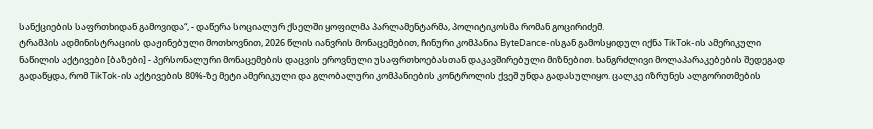სანქციების საფრთხიდან გამოვიდა“, - დაწერა სოციალურ ქსელში ყოფილმა პარლამენტარმა, პოლიტიკოსმა რომან გოცირიძემ.
ტრამპის ადმინისტრაციის დაჟინებული მოთხოვნით, 2026 წლის იანვრის მონაცემებით, ჩინური კომპანია ByteDance-ისგან გამოსყიდულ იქნა TikTok-ის ამერიკული ნაწილის აქტივები [ბაზები] - პერსონალური მონაცემების დაცვის ეროვნული უსაფრთხოებასთან დაკავშირებული მიზნებით. ხანგრძლივი მოლაპარაკებების შედეგად გადაწყდა, რომ TikTok-ის აქტივების 80%-ზე მეტი ამერიკული და გლობალური კომპანიების კონტროლის ქვეშ უნდა გადასულიყო. ცალკე იზრუნეს ალგორითმების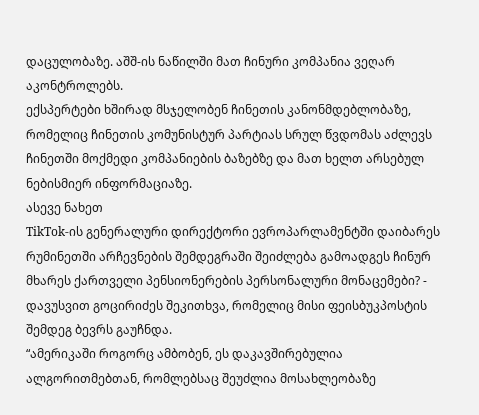დაცულობაზე. აშშ-ის ნაწილში მათ ჩინური კომპანია ვეღარ აკონტროლებს.
ექსპერტები ხშირად მსჯელობენ ჩინეთის კანონმდებლობაზე, რომელიც ჩინეთის კომუნისტურ პარტიას სრულ წვდომას აძლევს ჩინეთში მოქმედი კომპანიების ბაზებზე და მათ ხელთ არსებულ ნებისმიერ ინფორმაციაზე.
ასევე ნახეთ
TikTok-ის გენერალური დირექტორი ევროპარლამენტში დაიბარეს რუმინეთში არჩევნების შემდეგრაში შეიძლება გამოადგეს ჩინურ მხარეს ქართველი პენსიონერების პერსონალური მონაცემები? - დავუსვით გოცირიძეს შეკითხვა, რომელიც მისი ფეისბუკპოსტის შემდეგ ბევრს გაუჩნდა.
“ამერიკაში როგორც ამბობენ, ეს დაკავშირებულია ალგორითმებთან, რომლებსაც შეუძლია მოსახლეობაზე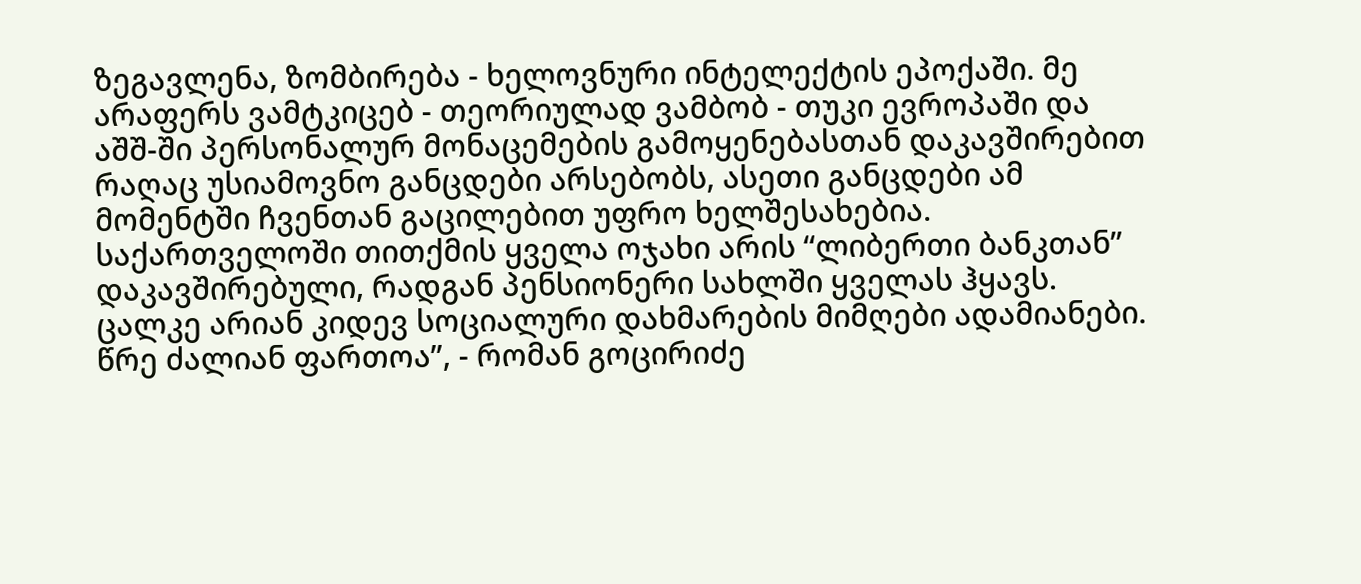ზეგავლენა, ზომბირება - ხელოვნური ინტელექტის ეპოქაში. მე არაფერს ვამტკიცებ - თეორიულად ვამბობ - თუკი ევროპაში და აშშ-ში პერსონალურ მონაცემების გამოყენებასთან დაკავშირებით რაღაც უსიამოვნო განცდები არსებობს, ასეთი განცდები ამ მომენტში ჩვენთან გაცილებით უფრო ხელშესახებია.
საქართველოში თითქმის ყველა ოჯახი არის “ლიბერთი ბანკთან” დაკავშირებული, რადგან პენსიონერი სახლში ყველას ჰყავს. ცალკე არიან კიდევ სოციალური დახმარების მიმღები ადამიანები. წრე ძალიან ფართოა”, - რომან გოცირიძე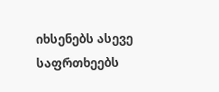იხსენებს ასევე საფრთხეებს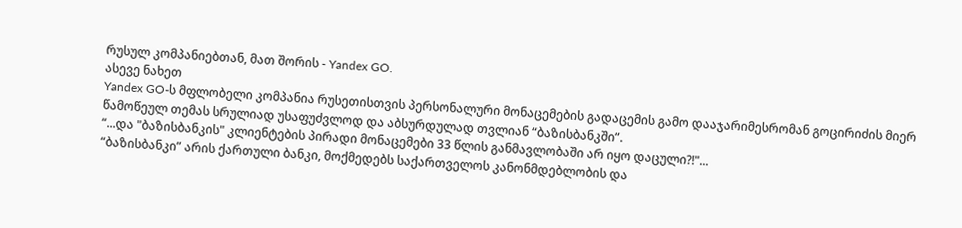რუსულ კომპანიებთან, მათ შორის - Yandex GO.
ასევე ნახეთ
Yandex GO-ს მფლობელი კომპანია რუსეთისთვის პერსონალური მონაცემების გადაცემის გამო დააჯარიმესრომან გოცირიძის მიერ წამოწეულ თემას სრულიად უსაფუძვლოდ და აბსურდულად თვლიან “ბაზისბანკში”.
“...და "ბაზისბანკის" კლიენტების პირადი მონაცემები 33 წლის განმავლობაში არ იყო დაცული?!"...
“ბაზისბანკი” არის ქართული ბანკი, მოქმედებს საქართველოს კანონმდებლობის და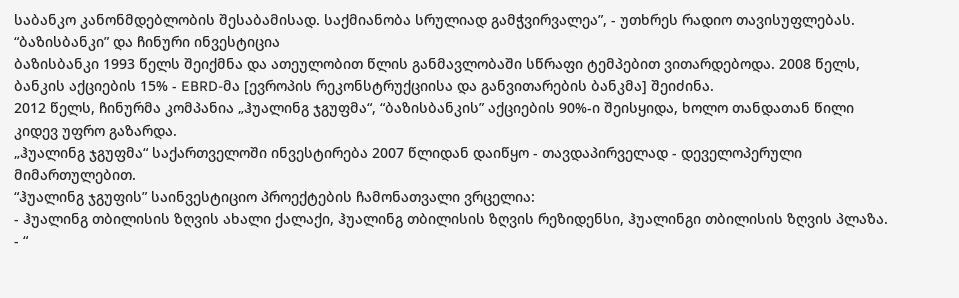საბანკო კანონმდებლობის შესაბამისად. საქმიანობა სრულიად გამჭვირვალეა”, - უთხრეს რადიო თავისუფლებას.
“ბაზისბანკი” და ჩინური ინვესტიცია
ბაზისბანკი 1993 წელს შეიქმნა და ათეულობით წლის განმავლობაში სწრაფი ტემპებით ვითარდებოდა. 2008 წელს, ბანკის აქციების 15% - EBRD-მა [ევროპის რეკონსტრუქციისა და განვითარების ბანკმა] შეიძინა.
2012 წელს, ჩინურმა კომპანია „ჰუალინგ ჯგუფმა“, “ბაზისბანკის” აქციების 90%-ი შეისყიდა, ხოლო თანდათან წილი კიდევ უფრო გაზარდა.
„ჰუალინგ ჯგუფმა“ საქართველოში ინვესტირება 2007 წლიდან დაიწყო - თავდაპირველად - დეველოპერული მიმართულებით.
“ჰუალინგ ჯგუფის” საინვესტიციო პროექტების ჩამონათვალი ვრცელია:
- ჰუალინგ თბილისის ზღვის ახალი ქალაქი, ჰუალინგ თბილისის ზღვის რეზიდენსი, ჰუალინგი თბილისის ზღვის პლაზა.
- “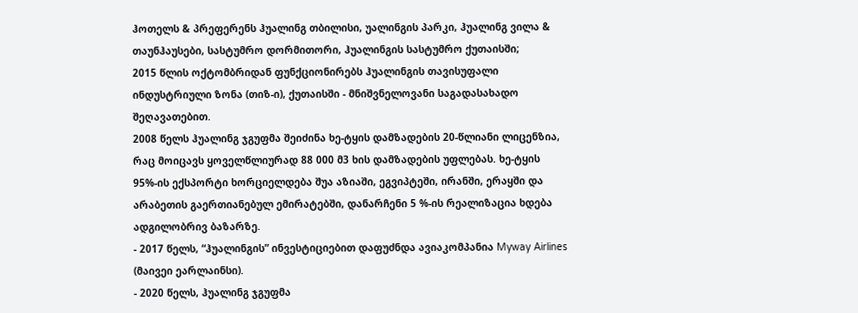ჰოთელს & პრეფერენს ჰუალინგ თბილისი, უალინგის პარკი, ჰუალინგ ვილა & თაუნჰაუსები, სასტუმრო დორმითორი, ჰუალინგის სასტუმრო ქუთაისში;
2015 წლის ოქტომბრიდან ფუნქციონირებს ჰუალინგის თავისუფალი ინდუსტრიული ზონა (თიზ-ი), ქუთაისში - მნიშვნელოვანი საგადასახადო შეღავათებით.
2008 წელს ჰუალინგ ჯგუფმა შეიძინა ხე-ტყის დამზადების 20-წლიანი ლიცენზია, რაც მოიცავს ყოველწლიურად 88 000 მ3 ხის დამზადების უფლებას. ხე-ტყის 95%-ის ექსპორტი ხორციელდება შუა აზიაში, ეგვიპტეში, ირანში, ერაყში და არაბეთის გაერთიანებულ ემირატებში, დანარჩენი 5 %-ის რეალიზაცია ხდება ადგილობრივ ბაზარზე.
- 2017 წელს, “ჰუალინგის” ინვესტიციებით დაფუძნდა ავიაკომპანია Myway Airlines (მაივეი ეარლაინსი).
- 2020 წელს, ჰუალინგ ჯგუფმა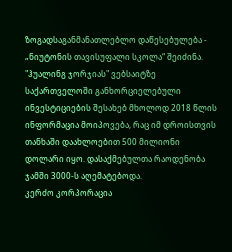ზოგადსაგანმანათლებლო დაწესებულება - „ნიუტონის თავისუფალი სკოლა“ შეიძინა.
"ჰუალინგ ჯორჯიას" ვებსაიტზე საქართველოში განხორციელებული ინვესტიციების შესახებ მხოლოდ 2018 წლის ინფორმაცია მოიპოვება, რაც იმ დროისთვის თანხაში დაახლოებით 500 მილიონი დოლარი იყო. დასაქმებულთა რაოდენობა ჯამში 3000-ს აღემატებოდა.
კერძო კორპორაცია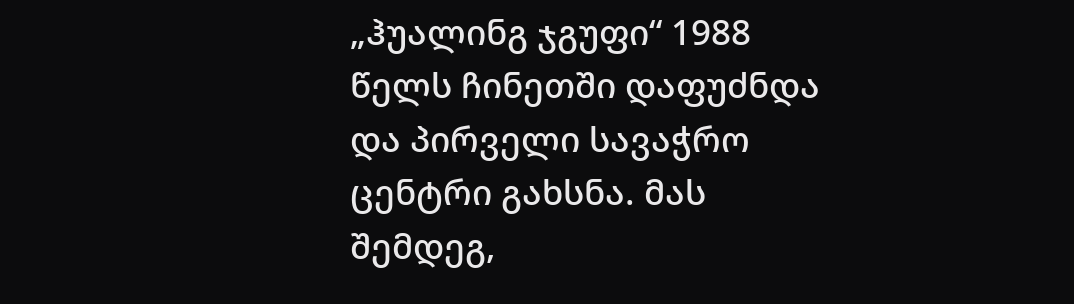„ჰუალინგ ჯგუფი“ 1988 წელს ჩინეთში დაფუძნდა და პირველი სავაჭრო ცენტრი გახსნა. მას შემდეგ,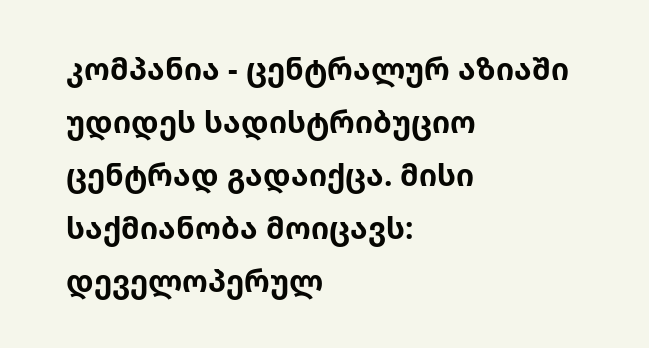კომპანია - ცენტრალურ აზიაში უდიდეს სადისტრიბუციო ცენტრად გადაიქცა. მისი საქმიანობა მოიცავს: დეველოპერულ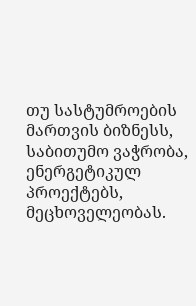თუ სასტუმროების მართვის ბიზნესს, საბითუმო ვაჭრობა, ენერგეტიკულ პროექტებს, მეცხოველეობას.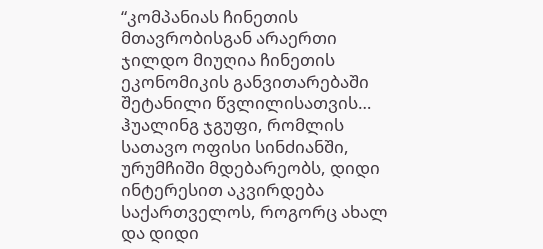“კომპანიას ჩინეთის მთავრობისგან არაერთი ჯილდო მიუღია ჩინეთის ეკონომიკის განვითარებაში შეტანილი წვლილისათვის… ჰუალინგ ჯგუფი, რომლის სათავო ოფისი სინძიანში, ურუმჩიში მდებარეობს, დიდი ინტერესით აკვირდება საქართველოს, როგორც ახალ და დიდი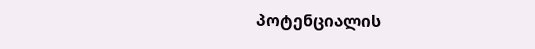პოტენციალის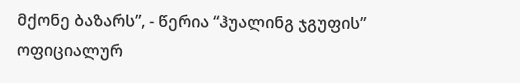მქონე ბაზარს”, - წერია “ჰუალინგ ჯგუფის” ოფიციალურ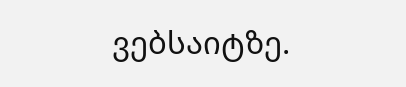ვებსაიტზე.